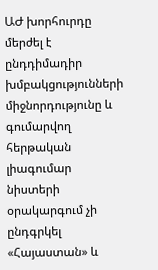ԱԺ խորհուրդը մերժել է ընդդիմադիր խմբակցությունների միջնորդությունը և գումարվող հերթական լիագումար նիստերի օրակարգում չի ընդգրկել «Հայաստան» և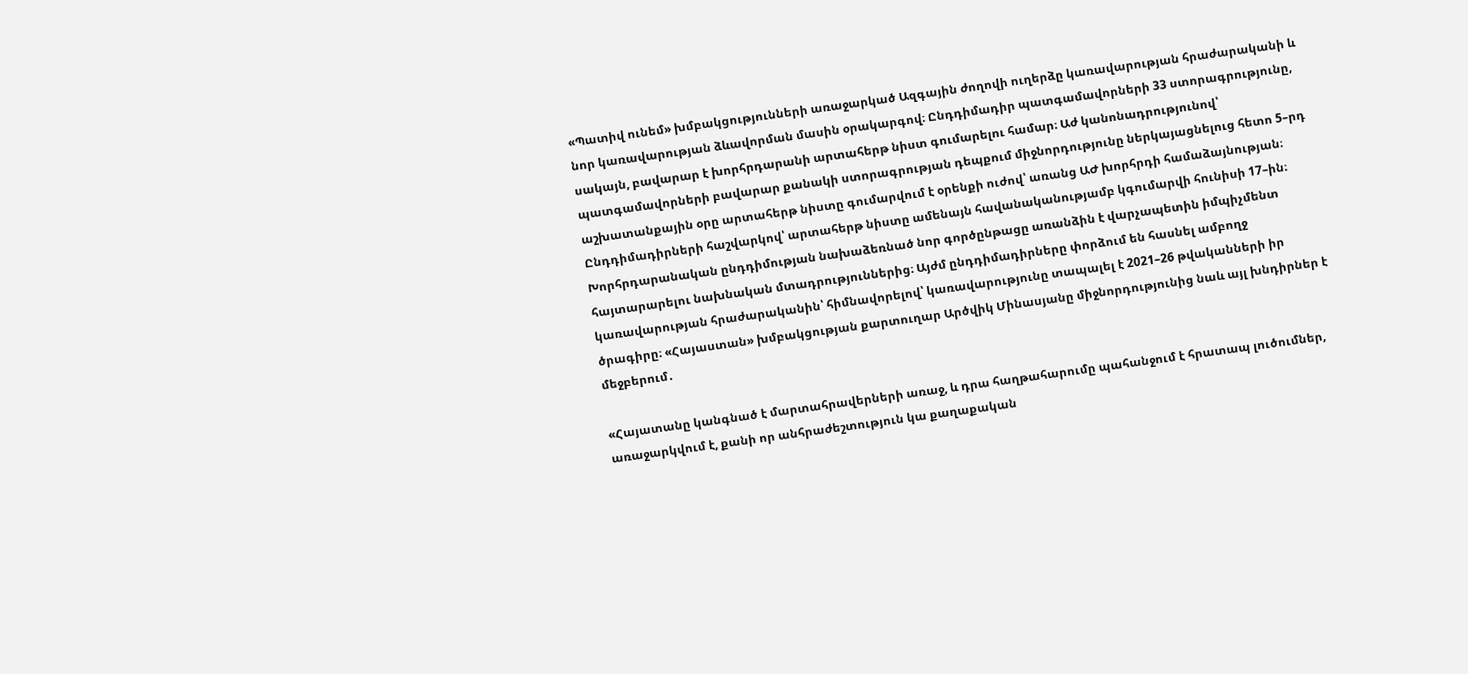«Պատիվ ունեմ» խմբակցությունների առաջարկած Ազգային ժողովի ուղերձը կառավարության հրաժարականի և նոր կառավարության ձևավորման մասին օրակարգով։ Ընդդիմադիր պատգամավորների 33 ստորագրությունը, սակայն, բավարար է խորհրդարանի արտահերթ նիստ գումարելու համար։ Աժ կանոնադրությունով՝ պատգամավորների բավարար քանակի ստորագրության դեպքում միջնորդությունը ներկայացնելուց հետո 5–րդ աշխատանքային օրը արտահերթ նիստը գումարվում է օրենքի ուժով՝ առանց ԱԺ խորհրդի համաձայնության։ Ընդդիմադիրների հաշվարկով՝ արտահերթ նիստը ամենայն հավանականությամբ կգումարվի հունիսի 17–ին։
Խորհրդարանական ընդդիմության նախաձեռնած նոր գործընթացը առանձին է վարչապետին իմպիչմենտ հայտարարելու նախնական մտադրություններից։ Այժմ ընդդիմադիրները փորձում են հասնել ամբողջ կառավարության հրաժարականին՝ հիմնավորելով՝ կառավարությունը տապալել է 2021–26 թվականների իր ծրագիրը։ «Հայաստան» խմբակցության քարտուղար Արծվիկ Մինասյանը միջնորդությունից նաև այլ խնդիրներ է մեջբերում․

«Հայատանը կանգնած է մարտահրավերների առաջ, և դրա հաղթահարումը պահանջում է հրատապ լուծումներ, առաջարկվում է, քանի որ անհրաժեշտություն կա քաղաքական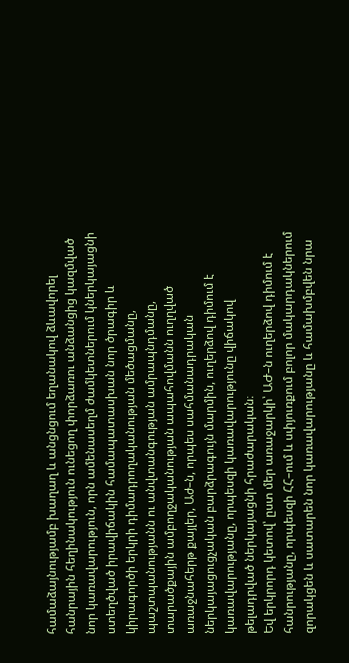համաձայնությամբ խաղաղ և անցնցում եղանակով ձևավորել հանրային հեղինակություն ունեցող փորձառու անձանցից կազմված նոր կառավարություն, որն ամենասեղմ ժամկետներում կներկայացնի ստեղծված իրավիճակին համապատասխան նոր ծրագիր և կիրագործի երկրի դիմադրողականության մեծացմանը, պաշտպանությանն ու անվտանգության ամրապնդմանը, տարածքային ամբողջականության ապահովմանն ուղղված առաջնահերթ քայլեր, Աժ–ն, որպես սահմանադրական ներկայացուցչական բարձրագույն մարմին, ուղերձով դիմում է կառավարությանը, որպեսզի կառավարությունը վիճակով թելադրված ներկայացնի հրաժարական։
Եվ երկրորդ կետով՝ ըստ մեր առաջարկի՝ ԱԺ–ն ուղերձով դիմում է հանրությանը, որպեսզի ՀՀ–ում և սփյուռքում բոլոր մակարդակներում զորակցեն և սատարեն նոր կառավարությանը և համախմբվեն նրա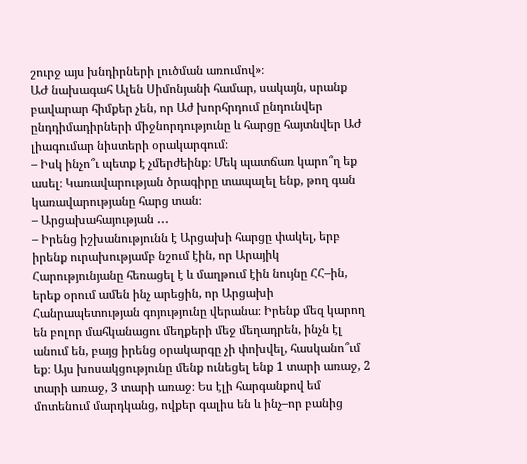շուրջ այս խնդիրների լուծման առումով»։
ԱԺ նախագահ Ալեն Սիմոնյանի համար, սակայն, սրանք բավարար հիմքեր չեն, որ Աժ խորհրդում ընդունվեր ընդդիմադիրների միջնորդությունը և հարցը հայտնվեր ԱԺ լիագումար նիստերի օրակարգում։
– Իսկ ինչո՞ւ պետք է չմերժեինք։ Մեկ պատճառ կարո՞ղ եք ասել։ Կառավարության ծրագիրը տապալել ենք, թող գան կառավարությանը հարց տան։
– Արցախահայության ․․․
– Իրենց իշխանությունն է Արցախի հարցը փակել, երբ իրենք ուրախությամբ նշում էին, որ Արայիկ Հարությունյանը հեռացել է և մաղթում էին նույնը ՀՀ–ին, երեք օրում ամեն ինչ արեցին, որ Արցախի Հանրապետության գոյությունը վերանա։ Իրենք մեզ կարող են բոլոր մահկանացու մեղքերի մեջ մեղադրեն, ինչն էլ անում են, բայց իրենց օրակարգը չի փոխվել, հասկանո՞ւմ եք։ Այս խոսակցությունը մենք ունեցել ենք 1 տարի առաջ, 2 տարի առաջ, 3 տարի առաջ։ Ես էլի հարգանքով եմ մոտենում մարդկանց, ովքեր գալիս են և ինչ–որ բանից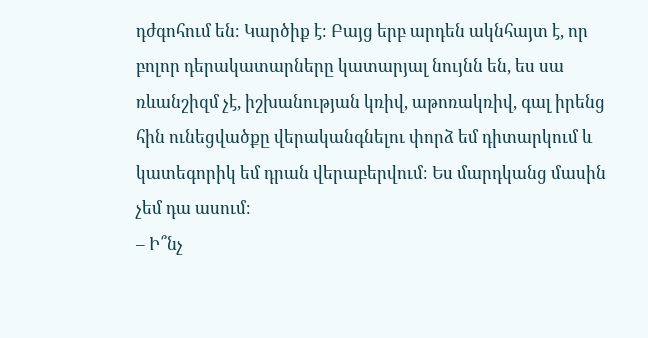դժգոհում են։ Կարծիք է։ Բայց երբ արդեն ակնհայտ է, որ բոլոր դերակատարները կատարյալ նույնն են, ես սա ռևանշիզմ չէ, իշխանության կռիվ, աթոռակռիվ, գալ իրենց հին ունեցվածքը վերականգնելու փորձ եմ դիտարկում և կատեգորիկ եմ դրան վերաբերվում։ Ես մարդկանց մասին չեմ դա ասում։
– Ի՞նչ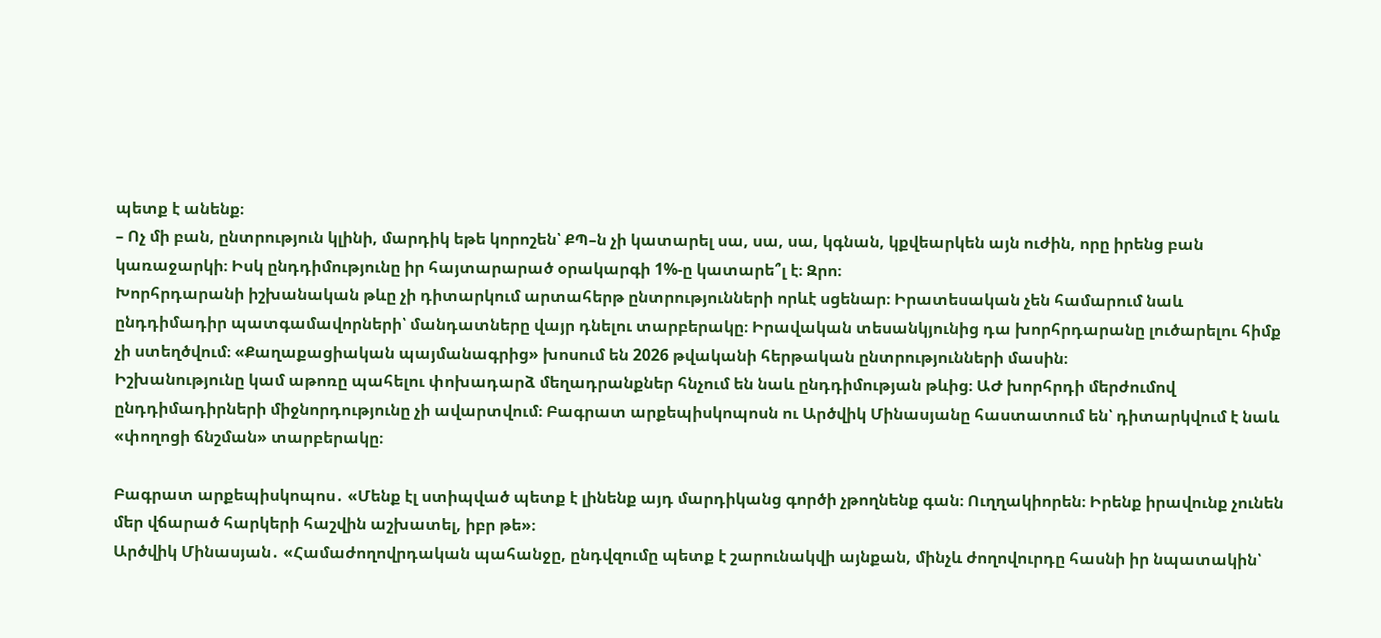պետք է անենք։
– Ոչ մի բան, ընտրություն կլինի, մարդիկ եթե կորոշեն՝ ՔՊ–ն չի կատարել սա, սա, սա, կգնան, կքվեարկեն այն ուժին, որը իրենց բան կառաջարկի։ Իսկ ընդդիմությունը իր հայտարարած օրակարգի 1%-ը կատարե՞լ է։ Զրո։
Խորհրդարանի իշխանական թևը չի դիտարկում արտահերթ ընտրությունների որևէ սցենար։ Իրատեսական չեն համարում նաև ընդդիմադիր պատգամավորների՝ մանդատները վայր դնելու տարբերակը։ Իրավական տեսանկյունից դա խորհրդարանը լուծարելու հիմք չի ստեղծվում։ «Քաղաքացիական պայմանագրից» խոսում են 2026 թվականի հերթական ընտրությունների մասին։
Իշխանությունը կամ աթոռը պահելու փոխադարձ մեղադրանքներ հնչում են նաև ընդդիմության թևից։ ԱԺ խորհրդի մերժումով ընդդիմադիրների միջնորդությունը չի ավարտվում։ Բագրատ արքեպիսկոպոսն ու Արծվիկ Մինասյանը հաստատում են՝ դիտարկվում է նաև «փողոցի ճնշման» տարբերակը։

Բագրատ արքեպիսկոպոս․ «Մենք էլ ստիպված պետք է լինենք այդ մարդիկանց գործի չթողնենք գան։ Ուղղակիորեն։ Իրենք իրավունք չունեն մեր վճարած հարկերի հաշվին աշխատել, իբր թե»։
Արծվիկ Մինասյան․ «Համաժողովրդական պահանջը, ընդվզումը պետք է շարունակվի այնքան, մինչև ժողովուրդը հասնի իր նպատակին՝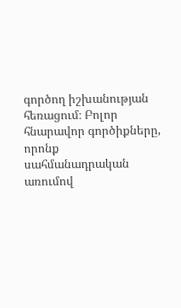գործող իշխանության հեռացում։ Բոլոր հնարավոր գործիքները, որոնք սահմանադրական առումով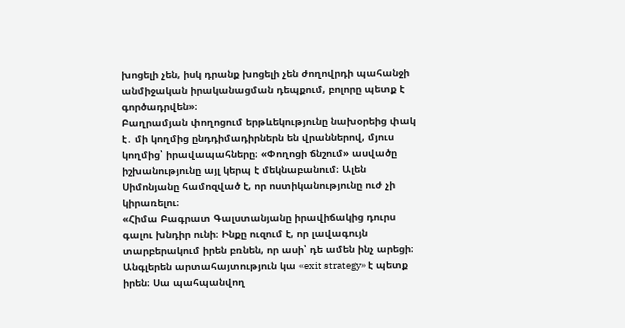խոցելի չեն, իսկ դրանք խոցելի չեն ժողովրդի պահանջի անմիջական իրականացման դեպքում, բոլորը պետք է գործադրվեն»։
Բաղրամյան փողոցում երթևեկությունը նախօրեից փակ է․ մի կողմից ընդդիմադիրներն են վրաններով, մյուս կողմից՝ իրավապահները։ «Փողոցի ճնշում» ասվածը իշխանությունը այլ կերպ է մեկնաբանում։ Ալեն Սիմոնյանը համոզված է, որ ոստիկանությունը ուժ չի կիրառելու։
«Հիմա Բագրատ Գալստանյանը իրավիճակից դուրս գալու խնդիր ունի։ Ինքը ուզում է, որ լավագույն տարբերակում իրեն բռնեն, որ ասի՝ դե ամեն ինչ արեցի։ Անգլերեն արտահայտություն կա «exit strategy» է պետք իրեն։ Սա պահպանվող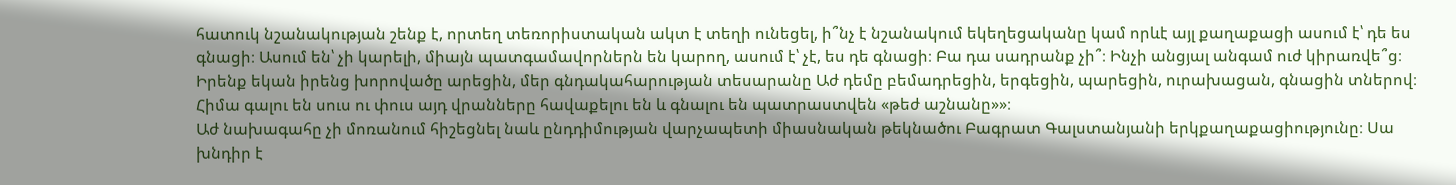հատուկ նշանակության շենք է, որտեղ տեռորիստական ակտ է տեղի ունեցել, ի՞նչ է նշանակում եկեղեցականը կամ որևէ այլ քաղաքացի ասում է՝ դե ես գնացի։ Ասում են՝ չի կարելի, միայն պատգամավորներն են կարող, ասում է՝ չէ, ես դե գնացի։ Բա դա սադրանք չի՞։ Ինչի անցյալ անգամ ուժ կիրառվե՞ց։ Իրենք եկան իրենց խորովածը արեցին, մեր գնդակահարության տեսարանը Աժ դեմը բեմադրեցին, երգեցին, պարեցին, ուրախացան, գնացին տներով։ Հիմա գալու են սուս ու փուս այդ վրանները հավաքելու են և գնալու են պատրաստվեն «թեժ աշնանը»»։
Աժ նախագահը չի մոռանում հիշեցնել նաև ընդդիմության վարչապետի միասնական թեկնածու Բագրատ Գալստանյանի երկքաղաքացիությունը։ Սա խնդիր է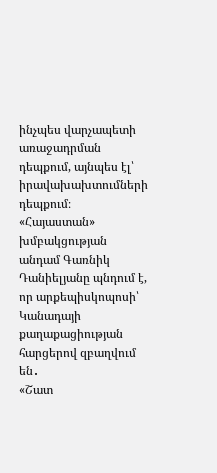ինչպես վարչապետի առաջադրման դեպքում, այնպես էլ՝ իրավախախտումների դեպքում։
«Հայաստան» խմբակցության անդամ Գառնիկ Դանիելյանը պնդում է, որ արքեպիսկոպոսի՝ Կանադայի քաղաքացիության հարցերով զբաղվում են․
«Շատ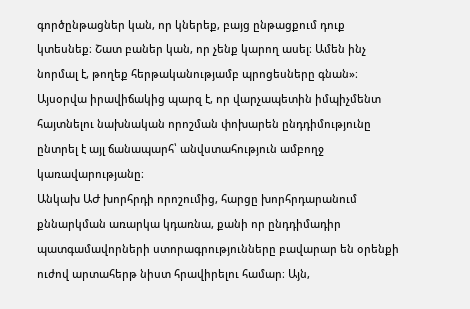գործընթացներ կան, որ կներեք, բայց ընթացքում դուք կտեսնեք։ Շատ բաներ կան, որ չենք կարող ասել։ Ամեն ինչ նորմալ է, թողեք հերթականությամբ պրոցեսները գնան»։
Այսօրվա իրավիճակից պարզ է, որ վարչապետին իմպիչմենտ հայտնելու նախնական որոշման փոխարեն ընդդիմությունը ընտրել է այլ ճանապարհ՝ անվստահություն ամբողջ կառավարությանը։
Անկախ ԱԺ խորհրդի որոշումից, հարցը խորհրդարանում քննարկման առարկա կդառնա, քանի որ ընդդիմադիր պատգամավորների ստորագրությունները բավարար են օրենքի ուժով արտահերթ նիստ հրավիրելու համար։ Այն,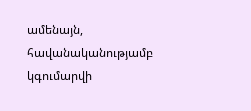ամենայն, հավանականությամբ կգումարվի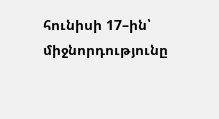հունիսի 17–ին՝ միջնորդությունը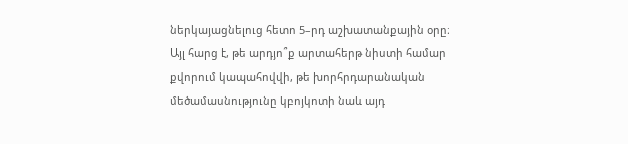ներկայացնելուց հետո 5–րդ աշխատանքային օրը։
Այլ հարց է, թե արդյո՞ք արտահերթ նիստի համար քվորում կապահովվի, թե խորհրդարանական մեծամասնությունը կբոյկոտի նաև այդ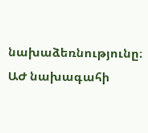նախաձեռնությունը։ ԱԺ նախագահի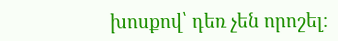խոսքով՝ դեռ չեն որոշել։